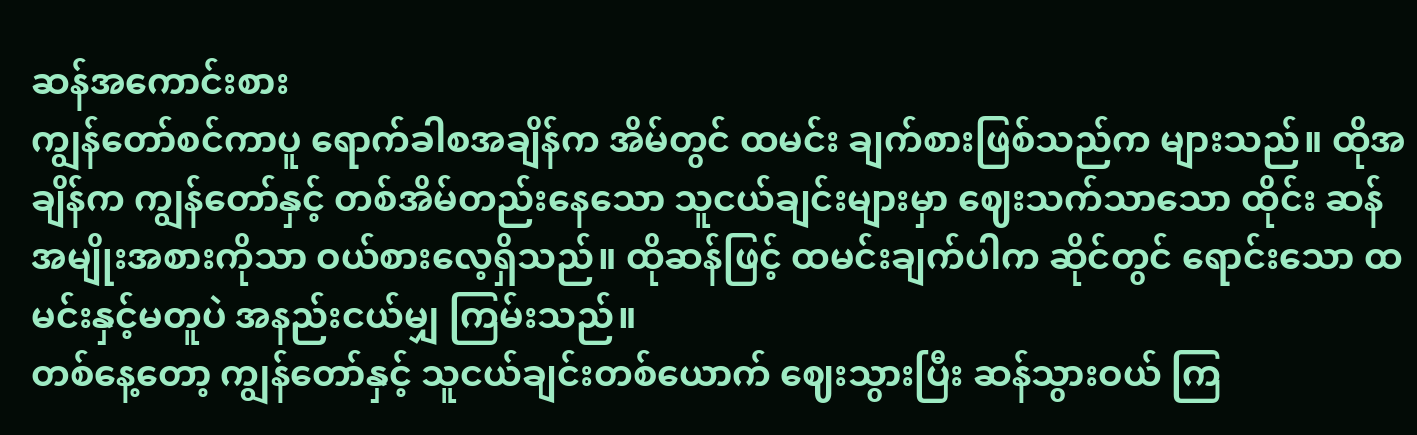ဆန်အကောင်းစား
ကျွန်တော်စင်ကာပူ ရောက်ခါစအချိန်က အိမ်တွင် ထမင်း ချက်စားဖြစ်သည်က များသည်။ ထိုအချိန်က ကျွန်တော်နှင့် တစ်အိမ်တည်းနေသော သူငယ်ချင်းများမှာ ဈေးသက်သာသော ထိုင်း ဆန် အမျိုးအစားကိုသာ ဝယ်စားလေ့ရှိသည်။ ထိုဆန်ဖြင့် ထမင်းချက်ပါက ဆိုင်တွင် ရောင်းသော ထမင်းနှင့်မတူပဲ အနည်းငယ်မျှ ကြမ်းသည်။
တစ်နေ့တော့ ကျွန်တော်နှင့် သူငယ်ချင်းတစ်ယောက် ဈေးသွားပြီး ဆန်သွားဝယ် ကြ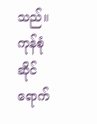သည်။ ကုန်စုံဆိုင်ရောက်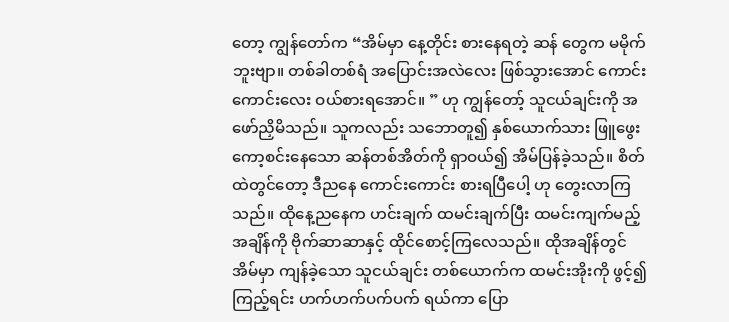တော့ ကျွန်တော်က “အိမ်မှာ နေ့တိုင်း စားနေရတဲ့ ဆန် တွေက မမိုက်ဘူးဗျာ။ တစ်ခါတစ်ရံ အပြောင်းအလဲလေး ဖြစ်သွားအောင် ကောင်းကောင်းလေး ဝယ်စားရအောင်။ ” ဟု ကျွန်တော့် သူငယ်ချင်းကို အဖော်ညှိမိသည်။ သူကလည်း သဘောတူ၍ နှစ်ယောက်သား ဖြူဖွေး ကော့စင်းနေသော ဆန်တစ်အိတ်ကို ရှာဝယ်၍ အိမ်ပြန်ခဲ့သည်။ စိတ်ထဲတွင်တော့ ဒီညနေ ကောင်းကောင်း စားရပြီပေါ့ ဟု တွေးလာကြသည်။ ထိုနေ့ညနေက ဟင်းချက် ထမင်းချက်ပြီး ထမင်းကျက်မည့် အချိန်ကို ဗိုက်ဆာဆာနှင့် ထိုင်စောင့်ကြလေသည်။ ထိုအချိန်တွင် အိမ်မှာ ကျန်ခဲ့သော သူငယ်ချင်း တစ်ယောက်က ထမင်းအိုးကို ဖွင့်၍ ကြည့်ရင်း ဟက်ဟက်ပက်ပက် ရယ်ကာ ပြော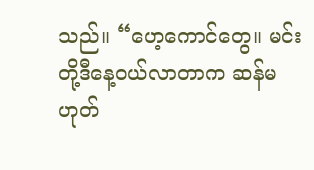သည်။ “ဟေ့ကောင်တွေ။ မင်းတို့ဒီနေ့ဝယ်လာတာက ဆန်မဟုတ်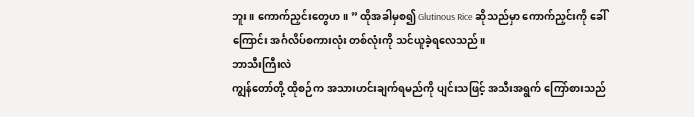ဘူး။ ကောက်ညှင်းတွေဟ။ ” ထိုအခါမှစ၍ Glutinous Rice ဆိုသည်မှာ ကောက်ညှင်းကို ခေါ်ကြောင်း အင်္ဂလိပ်စကားလုံး တစ်လုံးကို သင်ယူခဲ့ရလေသည်။
ဘာသီးကြီးလဲ
ကျွန်တော်တို့ ထိုစဉ်က အသားဟင်းချက်ရမည်ကို ပျင်းသဖြင့် အသီးအရွက် ကြော်စားသည်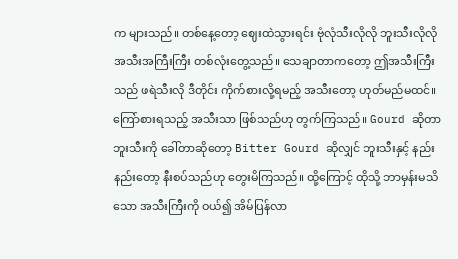က များသည်။ တစ်နေ့တော့ ဈေးထဲသွားရင်း ဗုံလုံသီးလိုလို ဘူးသီးလိုလို အသီးအကြီးကြီး တစ်လုံးတွေ့သည်။ သေချာတာကတော့ ဤအသီးကြီးသည် ဖရဲသီးလို ဒီတိုင်း ကိုက်စားလို့ရမည့် အသီးတော့ ဟုတ်မည်မထင်။ ကြော်စားရသည့် အသီးသာ ဖြစ်သည်ဟု တွက်ကြသည်။ Gourd ဆိုတာ ဘူးသီးကို ခေါ်တာဆိုတော့ Bitter Gourd ဆိုလျှင် ဘူးသီးနှင့် နည်းနည်းတော့ နီးစပ်သည်ဟု တွေးမိကြသည်။ ထို့ကြောင့် ထိုသို့ ဘာမှန်းမသိသော အသီးကြီးကို ဝယ်၍ အိမ်ပြန်လာ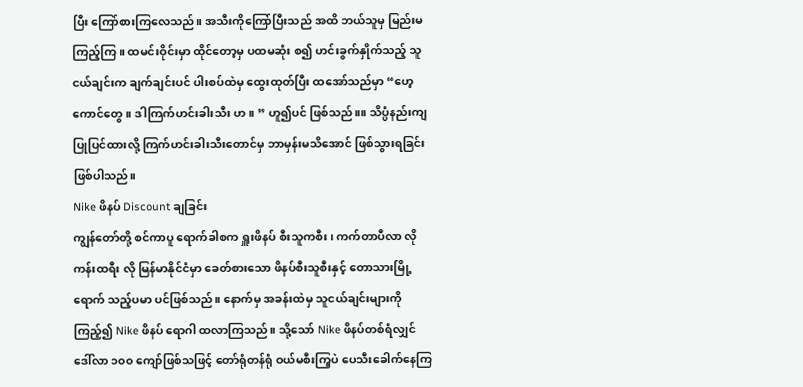ပြီး ကြော်စားကြလေသည်။ အသီးကိုကြော်ပြီးသည် အထိ ဘယ်သူမှ မြည်းမကြည့်ကြ။ ထမင်းဝိုင်းမှာ ထိုင်တော့မှ ပထမဆုံး စ၍ ဟင်းခွက်နှိုက်သည့် သူငယ်ချင်းက ချက်ချင်းပင် ပါးစပ်ထဲမှ ထွေးထုတ်ပြီး ထအော်သည်မှာ “ဟေ့ကောင်တွေ။ ဒါကြက်ဟင်းခါးသီး ဟ။ ” ဟူ၍ပင် ဖြစ်သည်။။ သိပ္ပံနည်းကျ ပြုပြင်ထားလို့ ကြက်ဟင်းခါးသီးတောင်မှ ဘာမှန်းမသိအောင် ဖြစ်သွားရခြင်း ဖြစ်ပါသည်။
Nike ဖိနပ် Discount ချခြင်း
ကျွန်တော်တို့ စင်ကာပူ ရောက်ခါစက ရှူးဖိနပ် စီးသူကစီး၊ ကက်တာပီလာ လို ကန်းထရီး လို မြန်မာနိုင်ငံမှာ ခေတ်စားသော ဖိနပ်စီးသူစီးနှင့် တောသားမြို့ရောက် သည့်ပမာ ပင်ဖြစ်သည်။ နောက်မှ အခန်းထဲမှ သူငယ်ချင်းများကို ကြည့်၍ Nike ဖိနပ် ရောဂါ ထလာကြသည်။ သို့သော် Nike ဖိနပ်တစ်ရံလျှင် ဒေါ်လာ ၁၀၀ ကျော်ဖြစ်သဖြင့် တော်ရုံတန်ရုံ ဝယ်မစီးကြ့ပဲ ပေသီးခေါက်နေကြ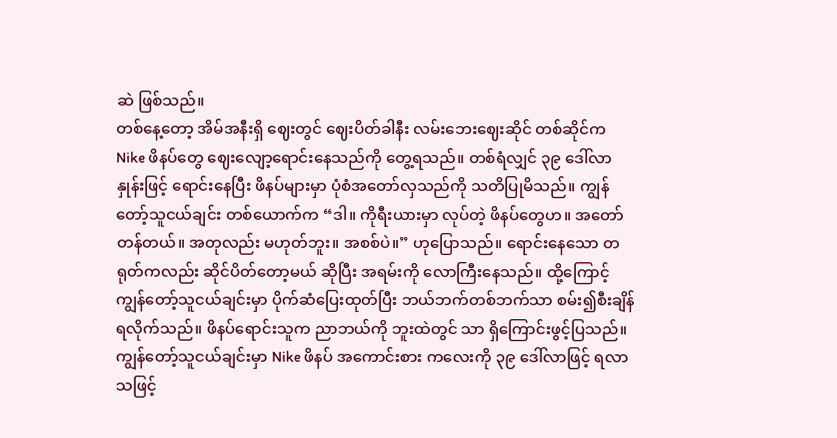ဆဲ ဖြစ်သည်။
တစ်နေ့တော့ အိမ်အနီးရှိ ဈေးတွင် ဈေးပိတ်ခါနီး လမ်းဘေးဈေးဆိုင် တစ်ဆိုင်က Nike ဖိနပ်တွေ ဈေးလျော့ရောင်းနေသည်ကို တွေ့ရသည်။ တစ်ရံလျှင် ၃၉ ဒေါ်လာနှုန်းဖြင့် ရောင်းနေပြီး ဖိနပ်များမှာ ပုံစံအတော်လှသည်ကို သတိပြုမိသည်။ ကျွန်တော့်သူငယ်ချင်း တစ်ယောက်က “ဒါ။ ကိုရီးယားမှာ လုပ်တဲ့ ဖိနပ်တွေဟ။ အတော်တန်တယ်။ အတုလည်း မဟုတ်ဘူး။ အစစ်ပဲ။” ဟုပြောသည်။ ရောင်းနေသော တရုတ်ကလည်း ဆိုင်ပိတ်တော့မယ် ဆိုပြီး အရမ်းကို လောကြီးနေသည်။ ထို့ကြောင့် ကျွန်တော့်သူငယ်ချင်းမှာ ပိုက်ဆံပြေးထုတ်ပြီး ဘယ်ဘက်တစ်ဘက်သာ စမ်း၍စီးချိန် ရလိုက်သည်။ ဖိနပ်ရောင်းသူက ညာဘယ်ကို ဘူးထဲတွင် သာ ရှိကြောင်းဖွင့်ပြသည်။ ကျွန်တော့်သူငယ်ချင်းမှာ Nike ဖိနပ် အကောင်းစား ကလေးကို ၃၉ ဒေါ်လာဖြင့် ရလာသဖြင့်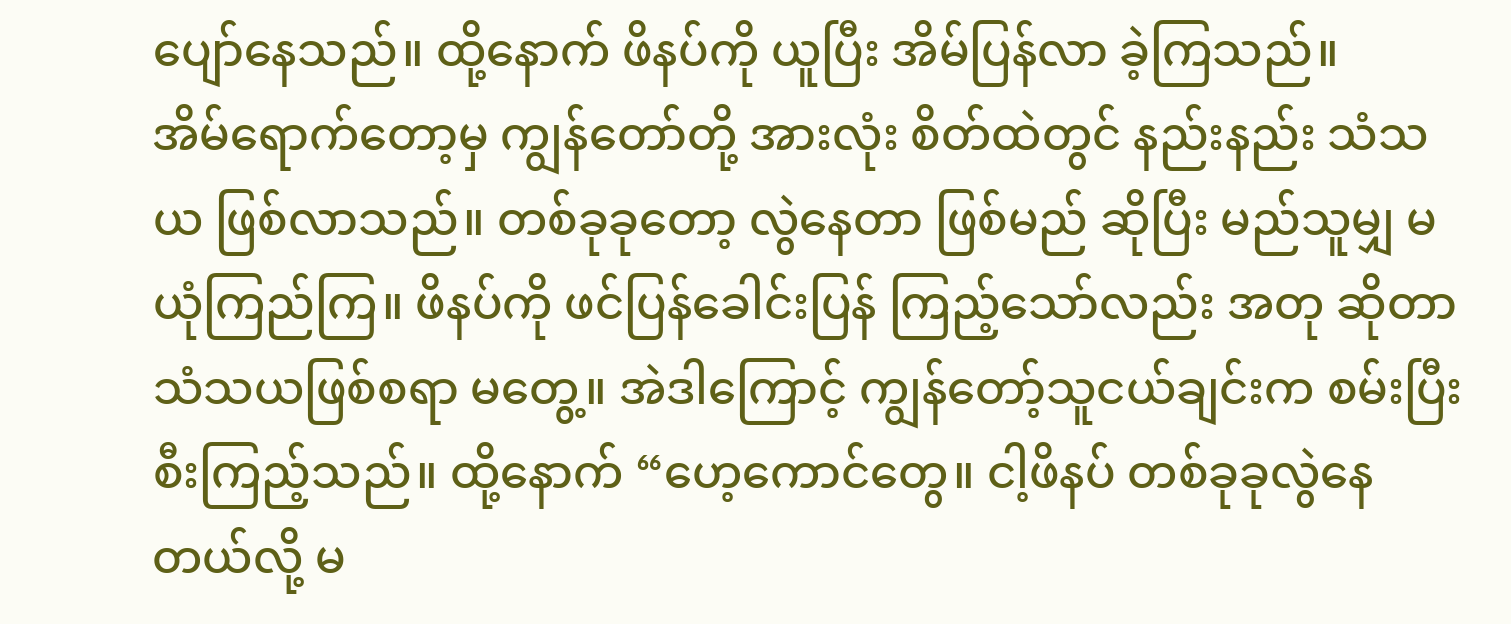ပျော်နေသည်။ ထို့နောက် ဖိနပ်ကို ယူပြီး အိမ်ပြန်လာ ခဲ့ကြသည်။
အိမ်ရောက်တော့မှ ကျွန်တော်တို့ အားလုံး စိတ်ထဲတွင် နည်းနည်း သံသယ ဖြစ်လာသည်။ တစ်ခုခုတော့ လွဲနေတာ ဖြစ်မည် ဆိုပြီး မည်သူမျှ မယုံကြည်ကြ။ ဖိနပ်ကို ဖင်ပြန်ခေါင်းပြန် ကြည့်သော်လည်း အတု ဆိုတာ သံသယဖြစ်စရာ မတွေ့။ အဲဒါကြောင့် ကျွန်တော့်သူငယ်ချင်းက စမ်းပြီး စီးကြည့်သည်။ ထို့နောက် “ဟေ့ကောင်တွေ။ ငါ့ဖိနပ် တစ်ခုခုလွဲနေတယ်လို့ မ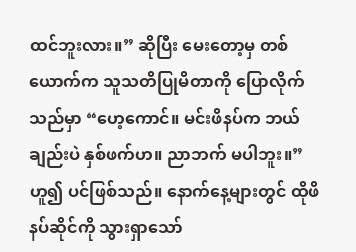ထင်ဘူးလား။” ဆိုပြီး မေးတော့မှ တစ်ယောက်က သူသတိပြုမိတာကို ပြောလိုက်သည်မှာ “ဟေ့ကောင်။ မင်းဖိနပ်က ဘယ် ချည်းပဲ နှစ်ဖက်ဟ။ ညာဘက် မပါဘူး။” ဟူ၍ ပင်ဖြစ်သည်။ နောက်နေ့များတွင် ထိုဖိနပ်ဆိုင်ကို သွားရှာသော်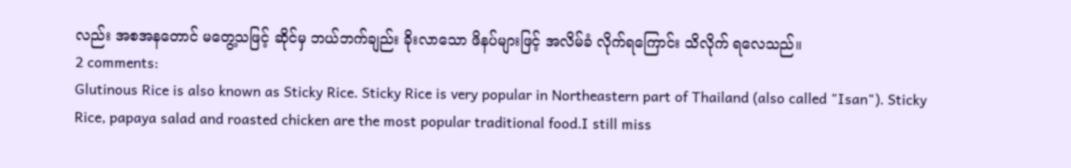လည်း အစအနတောင် မတွေ့သဖြင့် ဆိုင်မှ ဘယ်ဘက်ချည်း ခိုးလာသော ဖိနပ်များဖြင့် အလိမ်ခံ လိုက်ရကြောင်း သိလိုက် ရလေသည်။
2 comments:
Glutinous Rice is also known as Sticky Rice. Sticky Rice is very popular in Northeastern part of Thailand (also called "Isan"). Sticky Rice, papaya salad and roasted chicken are the most popular traditional food.I still miss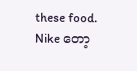these food.
Nike တော့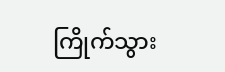ကြိုက်သွား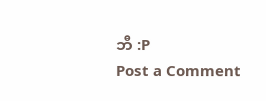ဘီ :P
Post a Comment